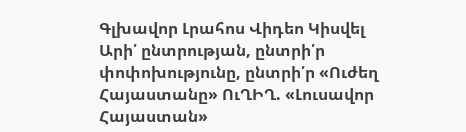Գլխավոր Լրահոս Վիդեո Կիսվել
Արի՛ ընտրության, ընտրի՛ր փոփոխությունը, ընտրի՛ր «Ուժեղ Հայաստանը» ՈւՂԻՂ. «Լուսավոր Հայաստան»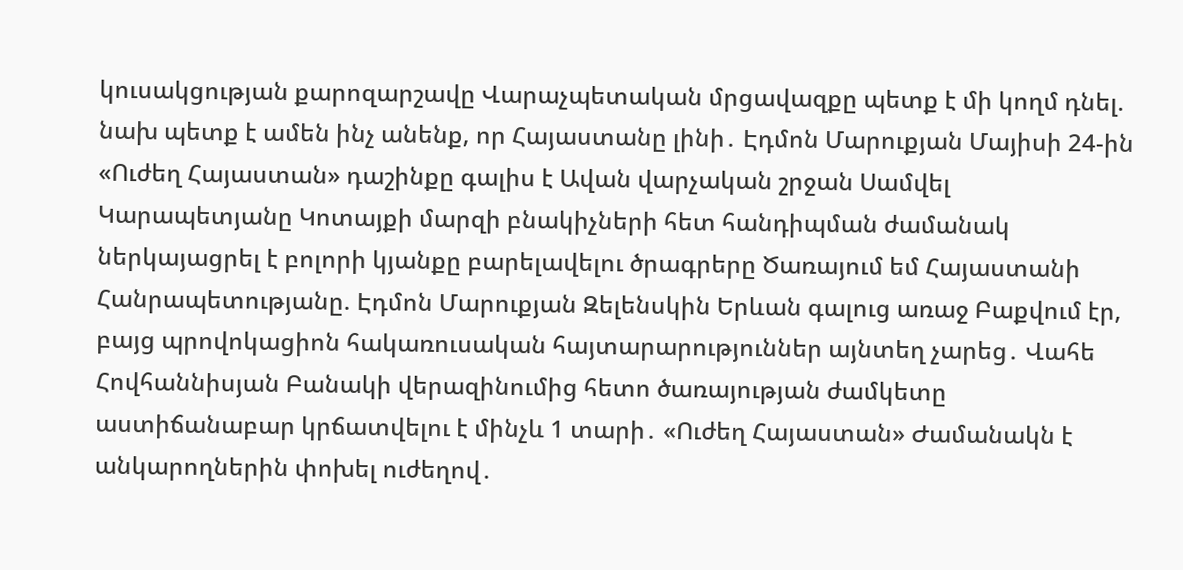կուսակցության քարոզարշավը Վարաչպետական մրցավազքը պետք է մի կողմ դնել. նախ պետք է ամեն ինչ անենք, որ Հայաստանը լինի․ Էդմոն Մարուքյան Մայիսի 24-ին «Ուժեղ Հայաստան» դաշինքը գալիս է Ավան վարչական շրջան Սամվել Կարապետյանը Կոտայքի մարզի բնակիչների հետ հանդիպման ժամանակ ներկայացրել է բոլորի կյանքը բարելավելու ծրագրերը Ծառայում եմ Հայաստանի Հանրապետությանը. Էդմոն Մարուքյան Զելենսկին Երևան գալուց առաջ Բաքվում էր, բայց պրովոկացիոն հակառուսական հայտարարություններ այնտեղ չարեց․ Վահե Հովհաննիսյան Բանակի վերազինումից հետո ծառայության ժամկետը աստիճանաբար կրճատվելու է մինչև 1 տարի․ «Ուժեղ Հայաստան» Ժամանակն է անկարողներին փոխել ուժեղով․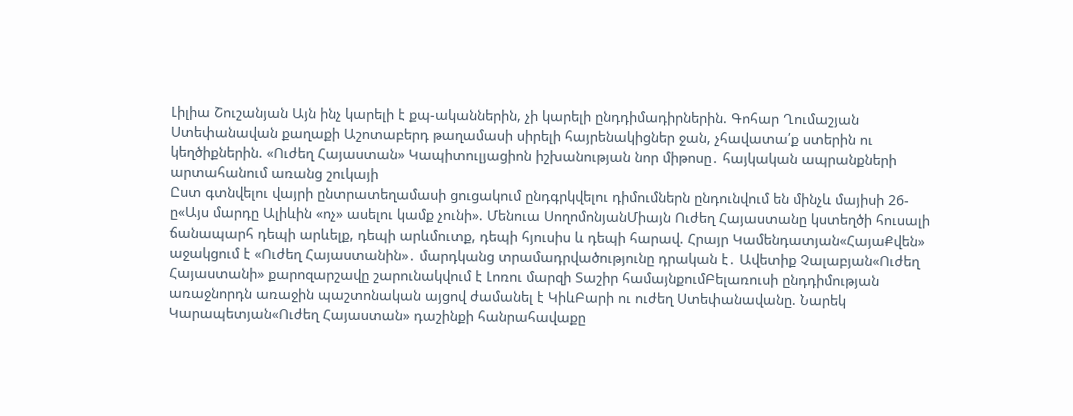Լիլիա Շուշանյան Այն ինչ կարելի է քպ-ականներին, չի կարելի ընդդիմադիրներին. Գոհար Ղումաշյան Ստեփանավան քաղաքի Աշոտաբերդ թաղամասի սիրելի հայրենակիցներ ջան, չհավատա՛ք ստերին ու կեղծիքներին. «Ուժեղ Հայաստան» Կապիտուլյացիոն իշխանության նոր միթոսը․ հայկական ապրանքների արտահանում առանց շուկայի
Ըստ գտնվելու վայրի ընտրատեղամասի ցուցակում ընդգրկվելու դիմումներն ընդունվում են մինչև մայիսի 26-ը«Այս մարդը Ալիևին «ոչ» ասելու կամք չունի». Մենուա ՍողոմոնյանՄիայն Ուժեղ Հայաստանը կստեղծի հուսալի ճանապարհ դեպի արևելք, դեպի արևմուտք, դեպի հյուսիս և դեպի հարավ. Հրայր Կամենդատյան«ՀայաՔվեն» աջակցում է «Ուժեղ Հայաստանին»․ մարդկանց տրամադրվածությունը դրական է․ Ավետիք Չալաբյան«Ուժեղ Հայաստանի» քարոզարշավը շարունակվում է Լոռու մարզի Տաշիր համայնքումԲելառուսի ընդդիմության առաջնորդն առաջին պաշտոնական այցով ժամանել է ԿիևԲարի ու ուժեղ Ստեփանավանը. Նարեկ Կարապետյան«Ուժեղ Հայաստան» դաշինքի հանրահավաքը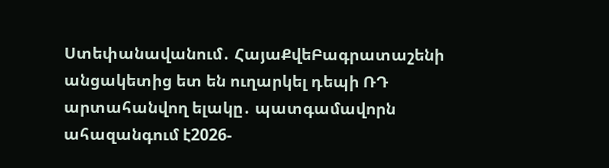Ստեփանավանում․ ՀայաՔվեԲագրատաշենի անցակետից ետ են ուղարկել դեպի ՌԴ արտահանվող ելակը․ պատգամավորն ահազանգում է2026-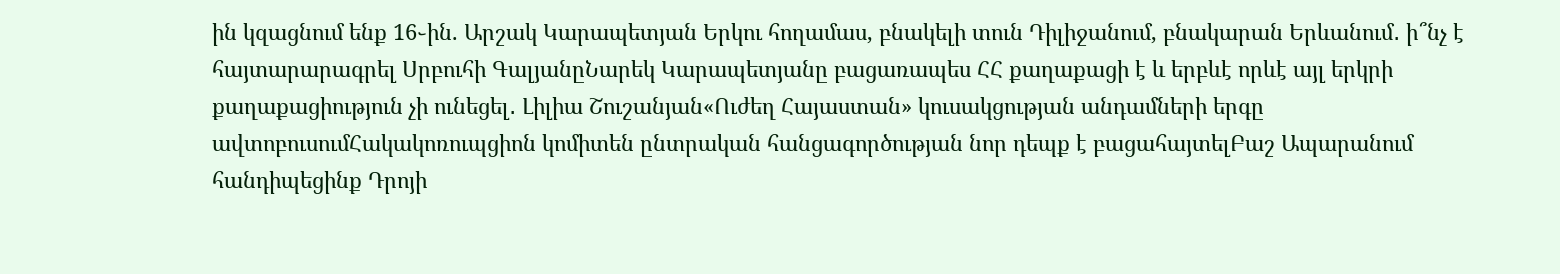ին կզացնում ենք 16֊ին. Արշակ Կարապետյան Երկու հողամաս, բնակելի տուն Դիլիջանում, բնակարան Երևանում․ ի՞նչ է հայտարարագրել Սրբուհի ԳալյանըՆարեկ Կարապետյանը բացառապես ՀՀ քաղաքացի է և երբևէ որևէ այլ երկրի քաղաքացիություն չի ունեցել․ Լիլիա Շուշանյան«Ուժեղ Հայաստան» կուսակցության անդամների երգը ավտոբուսումՀակակոռուպցիոն կոմիտեն ընտրական հանցագործության նոր դեպք է բացահայտելԲաշ Ապարանում հանդիպեցինք Դրոյի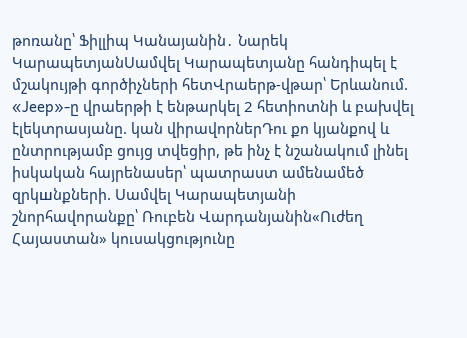թոռանը՝ Ֆիլլիպ Կանայանին․ Նարեկ ԿարապետյանՍամվել Կարապետյանը հանդիպել է մշակույթի գործիչների հետՎրաերթ-վթար՝ Երևանում. «Jeep»-ը վրաերթի է ենթարկել 2 հետիոտնի և բախվել էլեկտրասյանը. կան վիրավորներԴու քո կյանքով և ընտրությամբ ցույց տվեցիր, թե ինչ է նշանակում լինել իսկական հայրենասեր՝ պատրաստ ամենամեծ զրկшնքների. Սամվել Կարապետյանի շնորհավորանքը՝ Ռուբեն Վարդանյանին«Ուժեղ Հայաստան» կուսակցությունը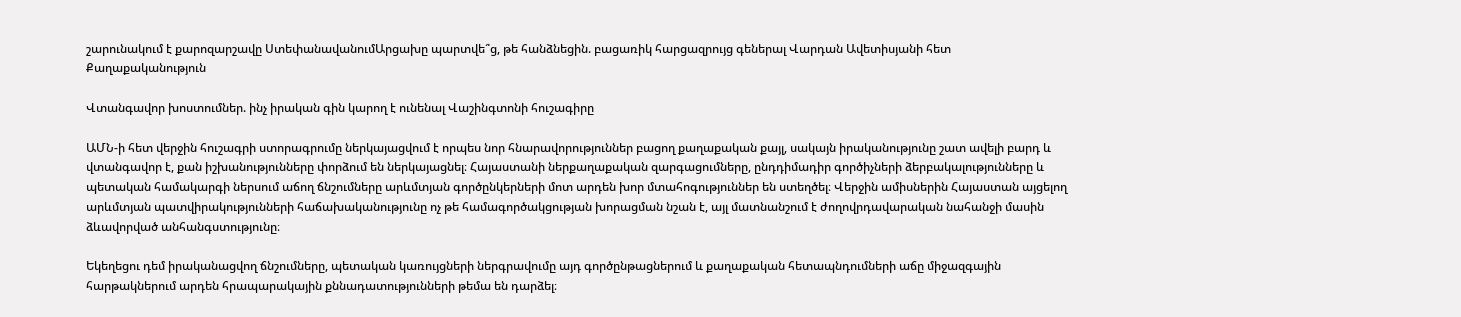շարունակում է քարոզարշավը ՍտեփանավանումԱրցախը պարտվե՞ց, թե հանձնեցին. բացառիկ հարցազրույց գեներալ Վարդան Ավետիսյանի հետ
Քաղաքականություն

Վտանգավոր խոստումներ. ինչ իրական գին կարող է ունենալ Վաշինգտոնի հուշագիրը

ԱՄՆ-ի հետ վերջին հուշագրի ստորագրումը ներկայացվում է որպես նոր հնարավորություններ բացող քաղաքական քայլ, սակայն իրականությունը շատ ավելի բարդ և վտանգավոր է, քան իշխանությունները փորձում են ներկայացնել։ Հայաստանի ներքաղաքական զարգացումները, ընդդիմադիր գործիչների ձերբակալությունները և պետական համակարգի ներսում աճող ճնշումները արևմտյան գործընկերների մոտ արդեն խոր մտահոգություններ են ստեղծել։ Վերջին ամիսներին Հայաստան այցելող արևմտյան պատվիրակությունների հաճախականությունը ոչ թե համագործակցության խորացման նշան է, այլ մատնանշում է ժողովրդավարական նահանջի մասին ձևավորված անհանգստությունը։

Եկեղեցու դեմ իրականացվող ճնշումները, պետական կառույցների ներգրավումը այդ գործընթացներում և քաղաքական հետապնդումների աճը միջազգային հարթակներում արդեն հրապարակային քննադատությունների թեմա են դարձել։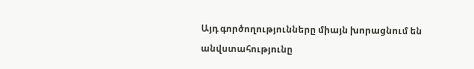Այդ գործողությունները միայն խորացնում են անվստահությունը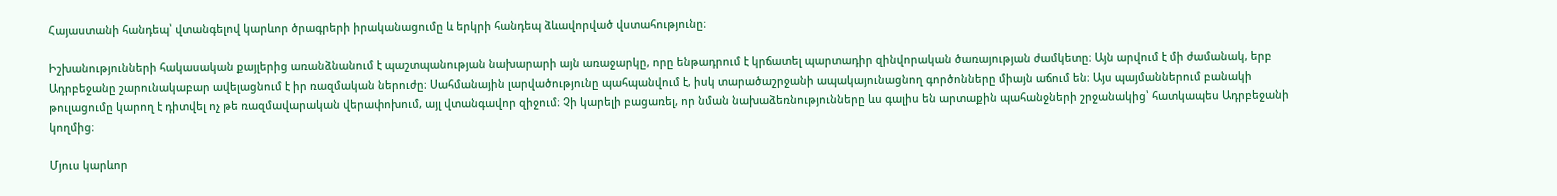Հայաստանի հանդեպ՝ վտանգելով կարևոր ծրագրերի իրականացումը և երկրի հանդեպ ձևավորված վստահությունը։

Իշխանությունների հակասական քայլերից առանձնանում է պաշտպանության նախարարի այն առաջարկը, որը ենթադրում է կրճատել պարտադիր զինվորական ծառայության ժամկետը։ Այն արվում է մի ժամանակ, երբ Ադրբեջանը շարունակաբար ավելացնում է իր ռազմական ներուժը։ Սահմանային լարվածությունը պահպանվում է, իսկ տարածաշրջանի ապակայունացնող գործոնները միայն աճում են։ Այս պայմաններում բանակի թուլացումը կարող է դիտվել ոչ թե ռազմավարական վերափոխում, այլ վտանգավոր զիջում։ Չի կարելի բացառել, որ նման նախաձեռնությունները ևս գալիս են արտաքին պահանջների շրջանակից՝ հատկապես Ադրբեջանի կողմից։

Մյուս կարևոր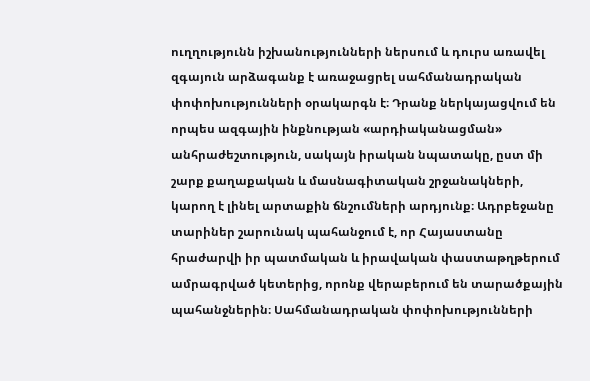ուղղությունն իշխանությունների ներսում և դուրս առավել զգայուն արձագանք է առաջացրել սահմանադրական փոփոխությունների օրակարգն է։ Դրանք ներկայացվում են որպես ազգային ինքնության «արդիականացման» անհրաժեշտություն, սակայն իրական նպատակը, ըստ մի շարք քաղաքական և մասնագիտական շրջանակների, կարող է լինել արտաքին ճնշումների արդյունք։ Ադրբեջանը տարիներ շարունակ պահանջում է, որ Հայաստանը հրաժարվի իր պատմական և իրավական փաստաթղթերում ամրագրված կետերից, որոնք վերաբերում են տարածքային պահանջներին։ Սահմանադրական փոփոխությունների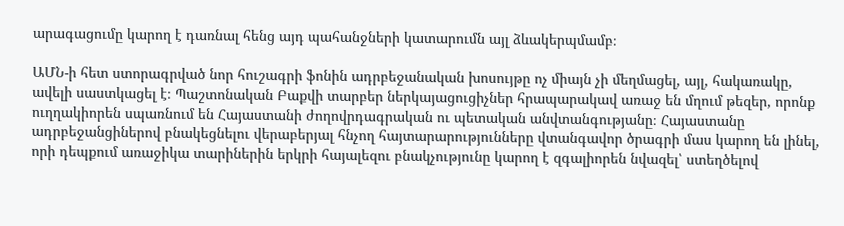արագացումը կարող է դառնալ հենց այդ պահանջների կատարումն այլ ձևակերպմամբ։

ԱՄՆ-ի հետ ստորագրված նոր հուշագրի ֆոնին ադրբեջանական խոսույթը ոչ միայն չի մեղմացել, այլ, հակառակը, ավելի սաստկացել է։ Պաշտոնական Բաքվի տարբեր ներկայացուցիչներ հրապարակավ առաջ են մղում թեզեր, որոնք ուղղակիորեն սպառնում են Հայաստանի ժողովրդագրական ու պետական անվտանգությանը։ Հայաստանը ադրբեջանցիներով բնակեցնելու վերաբերյալ հնչող հայտարարությունները վտանգավոր ծրագրի մաս կարող են լինել, որի դեպքում առաջիկա տարիներին երկրի հայալեզու բնակչությունը կարող է զգալիորեն նվազել՝ ստեղծելով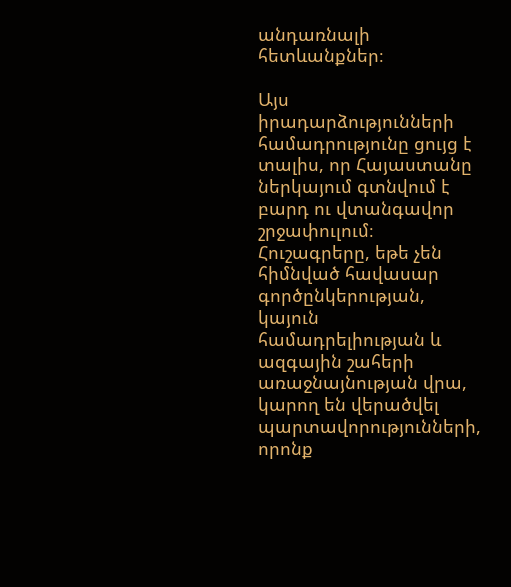անդառնալի հետևանքներ։

Այս իրադարձությունների համադրությունը ցույց է տալիս, որ Հայաստանը ներկայում գտնվում է բարդ ու վտանգավոր շրջափուլում։ Հուշագրերը, եթե չեն հիմնված հավասար գործընկերության, կայուն համադրելիության և ազգային շահերի առաջնայնության վրա, կարող են վերածվել պարտավորությունների, որոնք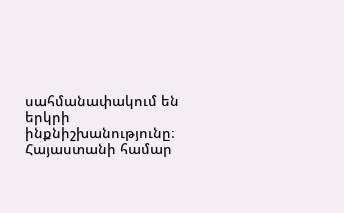սահմանափակում են երկրի ինքնիշխանությունը։ Հայաստանի համար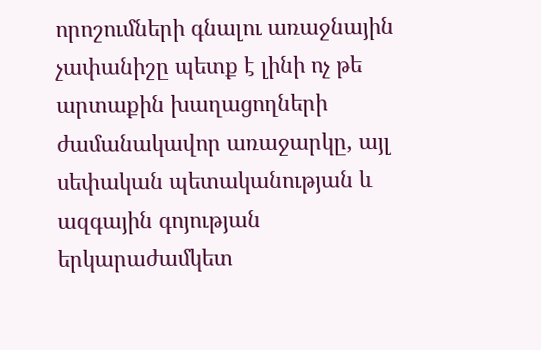որոշումների գնալու առաջնային չափանիշը պետք է լինի ոչ թե արտաքին խաղացողների ժամանակավոր առաջարկը, այլ սեփական պետականության և ազգային գոյության երկարաժամկետ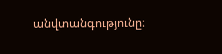անվտանգությունը։